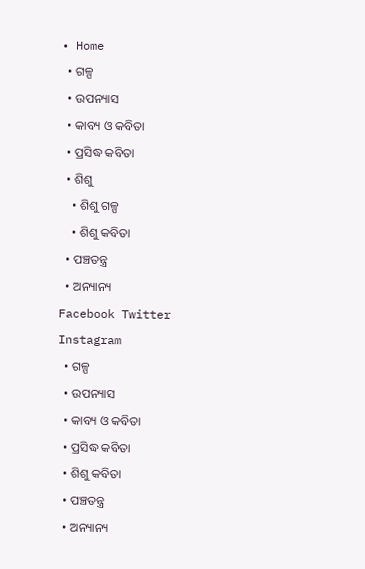• Home
  • ଗଳ୍ପ
  • ଉପନ୍ୟାସ
  • କାବ୍ୟ ଓ କବିତା
  • ପ୍ରସିଦ୍ଧ କବିତା
  • ଶିଶୁ
    • ଶିଶୁ ଗଳ୍ପ
    • ଶିଶୁ କବିତା
  • ପଞ୍ଚତନ୍ତ୍ର
  • ଅନ୍ୟାନ୍ୟ
Facebook Twitter Instagram
  • ଗଳ୍ପ
  • ଉପନ୍ୟାସ
  • କାବ୍ୟ ଓ କବିତା
  • ପ୍ରସିଦ୍ଧ କବିତା
  • ଶିଶୁ କବିତା
  • ପଞ୍ଚତନ୍ତ୍ର
  • ଅନ୍ୟାନ୍ୟ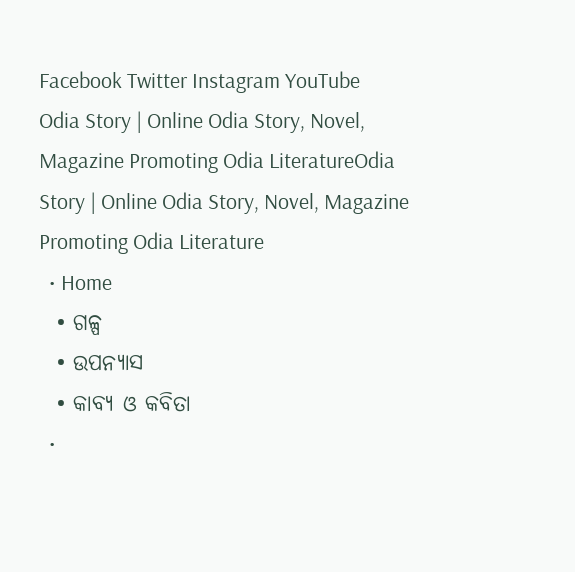Facebook Twitter Instagram YouTube
Odia Story | Online Odia Story, Novel, Magazine Promoting Odia LiteratureOdia Story | Online Odia Story, Novel, Magazine Promoting Odia Literature
  • Home
  • ଗଳ୍ପ
  • ଉପନ୍ୟାସ
  • କାବ୍ୟ ଓ କବିତା
  •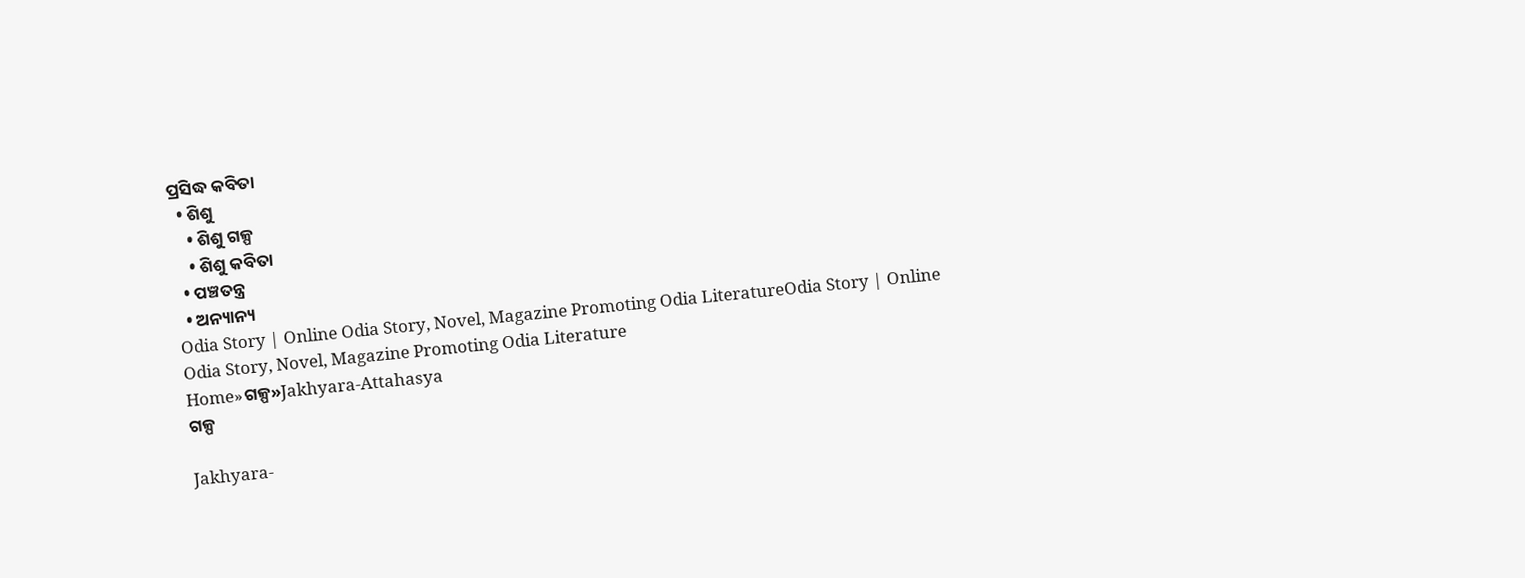ପ୍ରସିଦ୍ଧ କବିତା
  • ଶିଶୁ
    • ଶିଶୁ ଗଳ୍ପ
    • ଶିଶୁ କବିତା
  • ପଞ୍ଚତନ୍ତ୍ର
  • ଅନ୍ୟାନ୍ୟ
Odia Story | Online Odia Story, Novel, Magazine Promoting Odia LiteratureOdia Story | Online Odia Story, Novel, Magazine Promoting Odia Literature
Home»ଗଳ୍ପ»Jakhyara-Attahasya
ଗଳ୍ପ

Jakhyara-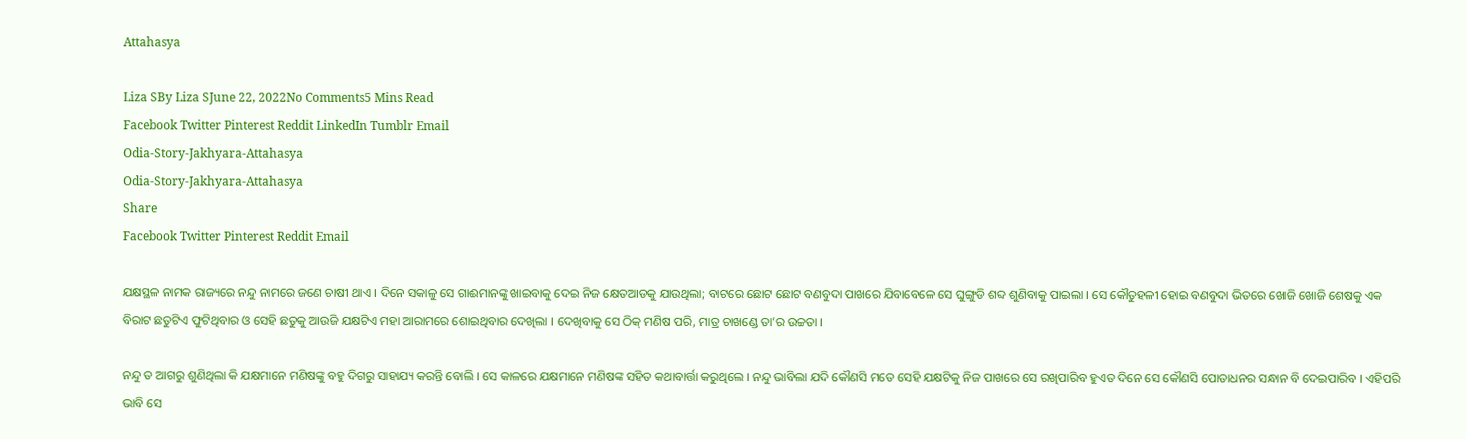Attahasya

Liza SBy Liza SJune 22, 2022No Comments5 Mins Read
Facebook Twitter Pinterest Reddit LinkedIn Tumblr Email
Odia-Story-Jakhyara-Attahasya
Odia-Story-Jakhyara-Attahasya
Share
Facebook Twitter Pinterest Reddit Email

ଯକ୍ଷସ୍ଥଳ ନାମକ ରାଜ୍ୟରେ ନନ୍ଦୁ ନାମରେ ଜଣେ ଚାଷୀ ଥାଏ । ଦିନେ ସକାଳୁ ସେ ଗାଈମାନଙ୍କୁ ଖାଇବାକୁ ଦେଇ ନିଜ କ୍ଷେତଆଡକୁ ଯାଉଥିଲା; ବାଟରେ ଛୋଟ ଛୋଟ ବଣବୁଦା ପାଖରେ ଯିବାବେଳେ ସେ ଘୁଙ୍ଗୁଡି ଶବ୍ଦ ଶୁଣିବାକୁ ପାଇଲା । ସେ କୌତୁହଳୀ ହୋଇ ବଣବୁଦା ଭିତରେ ଖୋଜି ଖୋଜି ଶେଷକୁ ଏକ ବିରାଟ ଛତୁଟିଏ ଫୁଟିଥିବାର ଓ ସେହି ଛତୁକୁ ଆଉଜି ଯକ୍ଷଟିଏ ମହା ଆରାମରେ ଶୋଇଥିବାର ଦେଖିଲା । ଦେଖିବାକୁ ସେ ଠିକ୍ ମଣିଷ ପରି, ମାତ୍ର ଚାଖଣ୍ଡେ ତା’ର ଉଚ୍ଚତା ।

ନନ୍ଦୁ ତ ଆଗରୁ ଶୁଣିଥିଲା କି ଯକ୍ଷମାନେ ମଣିଷଙ୍କୁ ବହୁ ଦିଗରୁ ସାହାଯ୍ୟ କରନ୍ତି ବୋଲି । ସେ କାଳରେ ଯକ୍ଷମାନେ ମଣିଷଙ୍କ ସହିତ କଥାବାର୍ତ୍ତା କରୁଥିଲେ । ନନ୍ଦୁ ଭାବିଲା ଯଦି କୌଣସି ମତେ ସେହି ଯକ୍ଷଟିକୁ ନିଜ ପାଖରେ ସେ ରଖିପାରିବ ହୁଏତ ଦିନେ ସେ କୌଣସି ପୋତାଧନର ସନ୍ଧାନ ବି ଦେଇପାରିବ । ଏହିପରି ଭାବି ସେ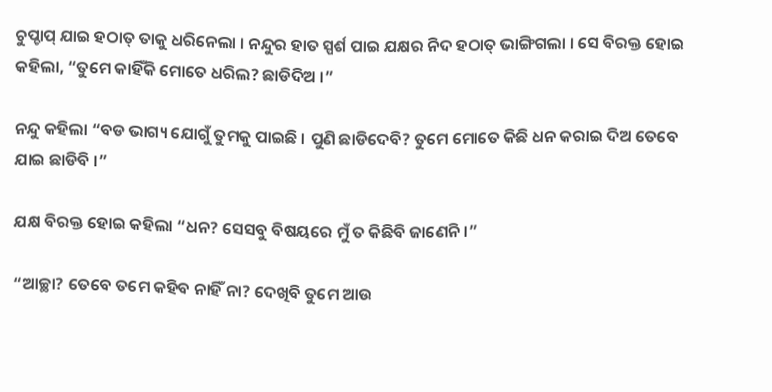ଚୁପ୍ଚାପ୍ ଯାଇ ହଠାତ୍ ତାକୁ ଧରିନେଲା । ନନ୍ଦୁର ହାତ ସ୍ପର୍ଶ ପାଇ ଯକ୍ଷର ନିଦ ହଠାତ୍ ଭାଙ୍ଗିଗଲା । ସେ ବିରକ୍ତ ହୋଇ କହିଲା, “ତୁମେ କାହିଁକି ମୋତେ ଧରିଲ? ଛାଡିଦିଅ ।”

ନନ୍ଦୁ କହିଲା “ବଡ ଭାଗ୍ୟ ଯୋଗୁଁ ତୁମକୁ ପାଇଛି । ପୁଣି ଛାଡିଦେବି? ତୁମେ ମୋତେ କିଛି ଧନ କରାଇ ଦିଅ ତେବେ ଯାଇ ଛାଡିବି ।”

ଯକ୍ଷ ବିରକ୍ତ ହୋଇ କହିଲା “ଧନ? ସେସବୁ ବିଷୟରେ ମୁଁ ତ କିଛିବି ଜାଣେନି ।”

“ଆଚ୍ଛା? ତେବେ ତମେ କହିବ ନାହିଁ ନା? ଦେଖିବି ତୁମେ ଆଉ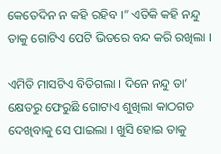କେତେଦିନ ନ କହି ରହିବ ।” ଏତିକି କହି ନନ୍ଦୁ ତାକୁ ଗୋଟିଏ ପେଟି ଭିତରେ ବନ୍ଦ କରି ରଖିଲା ।

ଏମିତି ମାସଟିଏ ବିତିଗଲା । ଦିନେ ନନ୍ଦୁ ତା’ କ୍ଷେତରୁ ଫେରୁଛି ଗୋଟାଏ ଶୁଖିଲା କାଠଗଡ ଦେଖିବାକୁ ସେ ପାଇଲା । ଖୁସି ହୋଇ ତାକୁ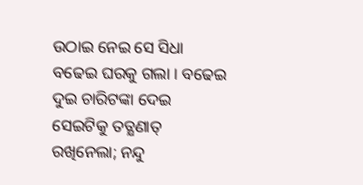ଉଠାଇ ନେଇ ସେ ସିଧା ବଢେଇ ଘରକୁ ଗଲା । ବଢେଇ ଦୁଇ ଚାରିଟଙ୍କା ଦେଇ ସେଇଟିକୁ ତତ୍କ୍ଷଣାତ୍ ରଖିନେଲା; ନନ୍ଦୁ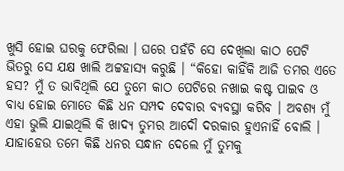ଖୁସି ହୋଇ ଘରକୁ ଫେରିଲା । ଘରେ ପହଁଚି ସେ ଦେଖିଲା କାଠ ପେଟି ଭିତରୁ ସେ ଯକ୍ଷ ଖାଲି ଅଟ୍ଟହାସ୍ୟ କରୁଛି । “କିହୋ କାହିଁକି ଆଜି ତମର ଏତେ ହସ? ମୁଁ ତ ଭାବିଥିଲି ଯେ ତୁମେ କାଠ ପେଟିରେ ନଖାଇ କଷ୍ଟ ପାଇବ ଓ ବାଧ୍ୟ ହୋଇ ମୋତେ କିଛି ଧନ ସମ୍ପଦ ଦେବାର ବ୍ୟବସ୍ଥା କରିବ । ଅବଶ୍ୟ ମୁଁ ଏହା ଭୁଲି ଯାଇଥିଲି କି ଖାଦ୍ୟ ତୁମର ଆଦୌ ଦରକାର ହୁଏନାହିଁ ବୋଲି । ଯାହାହେଉ ତମେ କିଛି ଧନର ସନ୍ଧାନ ଦେଲେ ମୁଁ ତୁମକୁ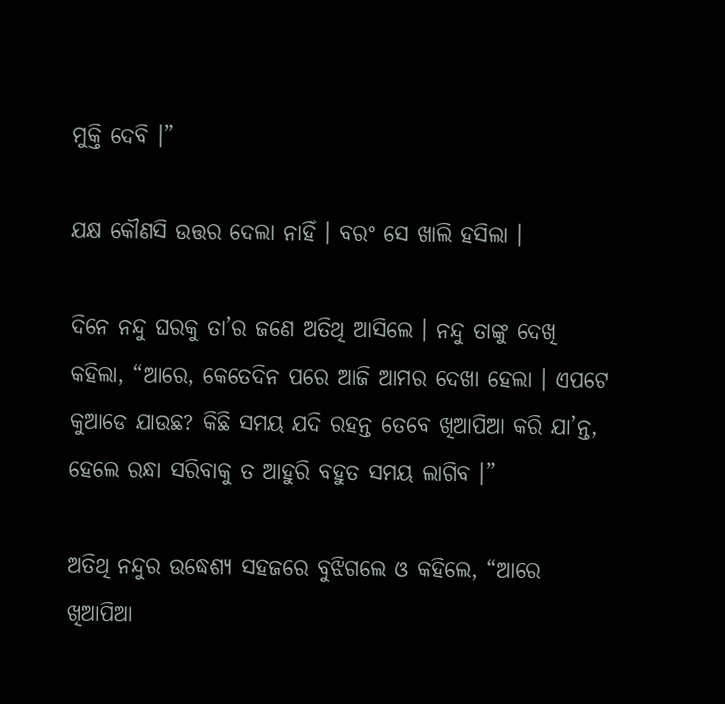ମୁକ୍ତି ଦେବି ।”

ଯକ୍ଷ କୌଣସି ଉତ୍ତର ଦେଲା ନାହିଁ । ବରଂ ସେ ଖାଲି ହସିଲା ।

ଦିନେ ନନ୍ଦୁ ଘରକୁ ତା’ର ଜଣେ ଅତିଥି ଆସିଲେ । ନନ୍ଦୁ ତାଙ୍କୁ ଦେଖି କହିଲା, “ଆରେ, କେତେଦିନ ପରେ ଆଜି ଆମର ଦେଖା ହେଲା । ଏପଟେ କୁଆଡେ ଯାଉଛ? କିଛି ସମୟ ଯଦି ରହନ୍ତ ତେବେ ଖିଆପିଆ କରି ଯା’ନ୍ତ, ହେଲେ ରନ୍ଧା ସରିବାକୁ ତ ଆହୁରି ବହୁତ ସମୟ ଲାଗିବ ।”

ଅତିଥି ନନ୍ଦୁର ଉଦ୍ଧେଶ୍ୟ ସହଜରେ ବୁଝିଗଲେ ଓ କହିଲେ, “ଆରେ ଖିଆପିଆ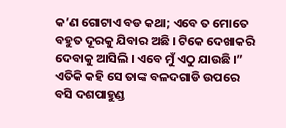କ’ଣ ଗୋଟାଏ ବଡ କଥା; ଏବେ ତ ମୋତେ ବହୁତ ଦୂରକୁ ଯିବାର ଅଛି । ଟିକେ ଦେଖାକରି ଦେବାକୁ ଆସିଲି । ଏବେ ମୁଁ ଏଠୁ ଯାଉଛି ।” ଏତିକି କହି ସେ ତାଙ୍କ ବଳଦଗାଡି ଉପରେ ବସି ଦଶପାହୁଣ୍ଡ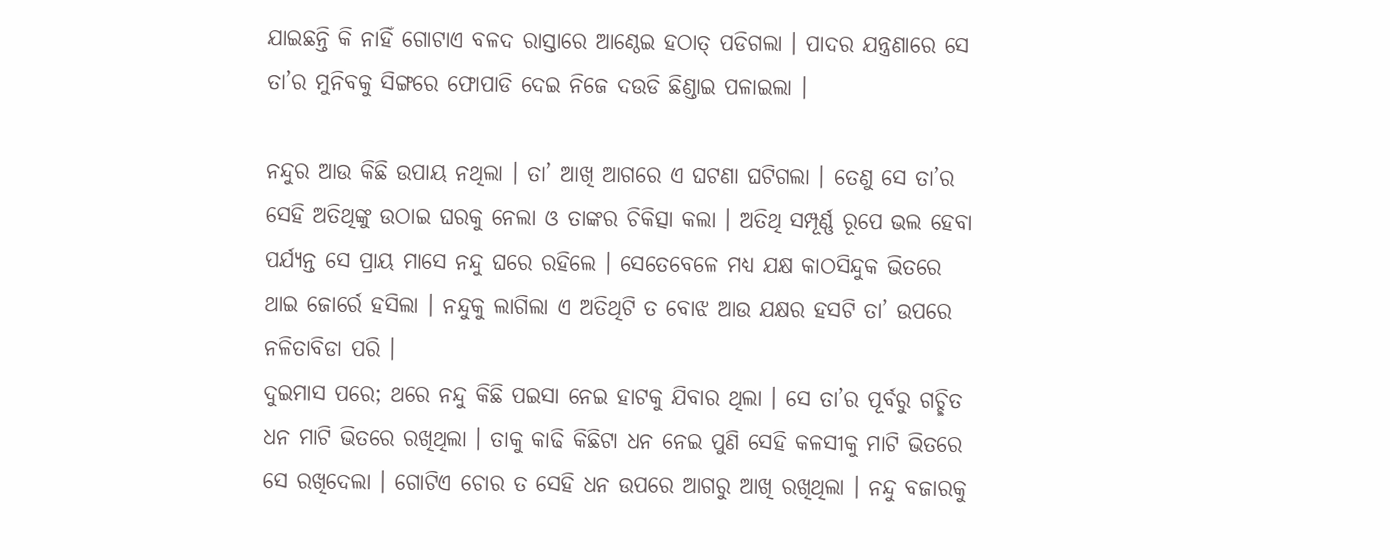ଯାଇଛନ୍ତି କି ନାହିଁ ଗୋଟାଏ ବଳଦ ରାସ୍ତାରେ ଆଣ୍ଠେଇ ହଠାତ୍ ପଡିଗଲା । ପାଦର ଯନ୍ତ୍ରଣାରେ ସେ ତା’ର ମୁନିବକୁ ସିଙ୍ଗରେ ଫୋପାଡି ଦେଇ ନିଜେ ଦଉଡି ଛିଣ୍ଡାଇ ପଳାଇଲା ।

ନନ୍ଦୁର ଆଉ କିଛି ଉପାୟ ନଥିଲା । ତା’ ଆଖି ଆଗରେ ଏ ଘଟଣା ଘଟିଗଲା । ତେଣୁ ସେ ତା’ର ସେହି ଅତିଥିଙ୍କୁ ଉଠାଇ ଘରକୁ ନେଲା ଓ ତାଙ୍କର ଚିକିତ୍ସା କଲା । ଅତିଥି ସମ୍ପୂର୍ଣ୍ଣ ରୂପେ ଭଲ ହେବା ପର୍ଯ୍ୟନ୍ତ ସେ ପ୍ରାୟ ମାସେ ନନ୍ଦୁ ଘରେ ରହିଲେ । ସେତେବେଳେ ମଧ୍ୟ ଯକ୍ଷ କାଠସିନ୍ଦୁକ ଭିତରେ ଥାଇ ଜୋର୍ରେ ହସିଲା । ନନ୍ଦୁକୁ ଲାଗିଲା ଏ ଅତିଥିଟି ତ ବୋଝ ଆଉ ଯକ୍ଷର ହସଟି ତା’ ଉପରେ ନଳିତାବିଡା ପରି ।
ଦୁଇମାସ ପରେ; ଥରେ ନନ୍ଦୁ କିଛି ପଇସା ନେଇ ହାଟକୁ ଯିବାର ଥିଲା । ସେ ତା’ର ପୂର୍ବରୁ ଗଚ୍ଛିତ ଧନ ମାଟି ଭିତରେ ରଖିଥିଲା । ତାକୁ କାଢି କିଛିଟା ଧନ ନେଇ ପୁଣି ସେହି କଳସୀକୁ ମାଟି ଭିତରେ ସେ ରଖିଦେଲା । ଗୋଟିଏ ଚୋର ତ ସେହି ଧନ ଉପରେ ଆଗରୁ ଆଖି ରଖିଥିଲା । ନନ୍ଦୁ ବଜାରକୁ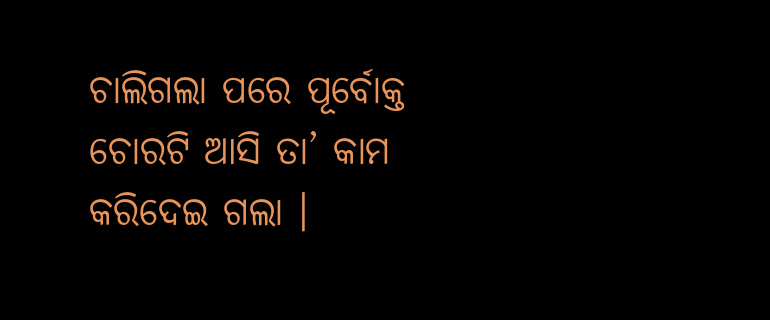ଚାଲିଗଲା ପରେ ପୂର୍ବୋକ୍ତ ଚୋରଟି ଆସି ତା’ କାମ କରିଦେଇ ଗଲା ।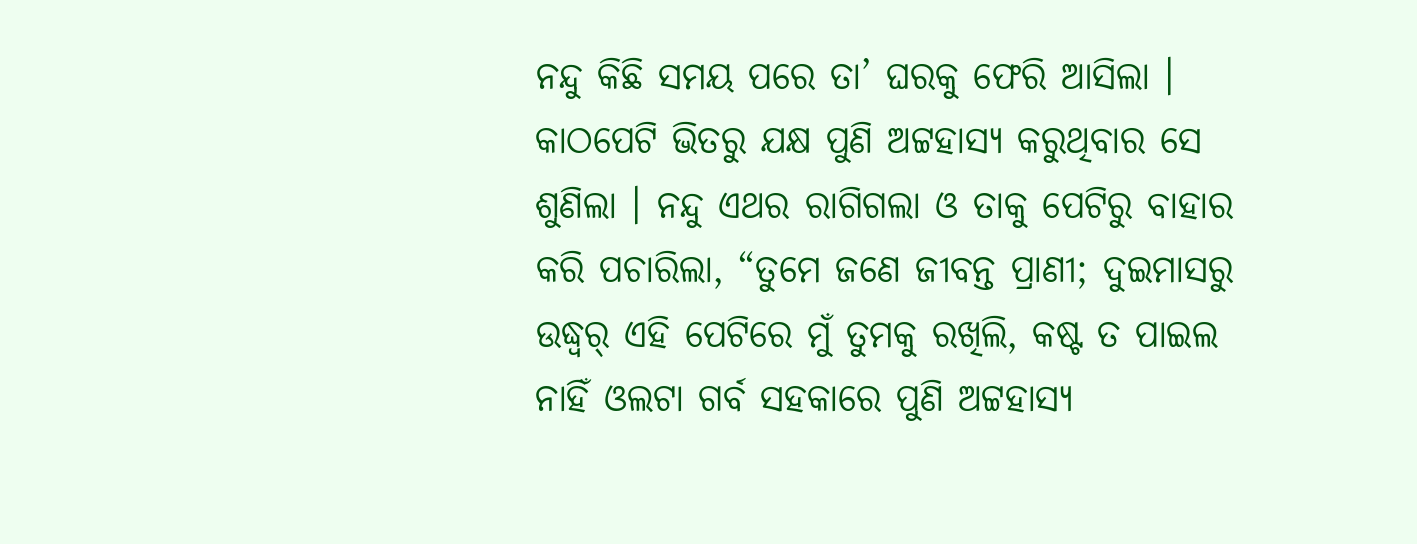ନନ୍ଦୁ କିଛି ସମୟ ପରେ ତା’ ଘରକୁ ଫେରି ଆସିଲା । କାଠପେଟି ଭିତରୁ ଯକ୍ଷ ପୁଣି ଅଟ୍ଟହାସ୍ୟ କରୁଥିବାର ସେ ଶୁଣିଲା । ନନ୍ଦୁ ଏଥର ରାଗିଗଲା ଓ ତାକୁ ପେଟିରୁ ବାହାର କରି ପଚାରିଲା, “ତୁମେ ଜଣେ ଜୀବନ୍ତ ପ୍ରାଣୀ; ଦୁଇମାସରୁ ଉଦ୍ଧ୍ୱର୍ ଏହି ପେଟିରେ ମୁଁ ତୁମକୁ ରଖିଲି, କଷ୍ଟ ତ ପାଇଲ ନାହିଁ ଓଲଟା ଗର୍ବ ସହକାରେ ପୁଣି ଅଟ୍ଟହାସ୍ୟ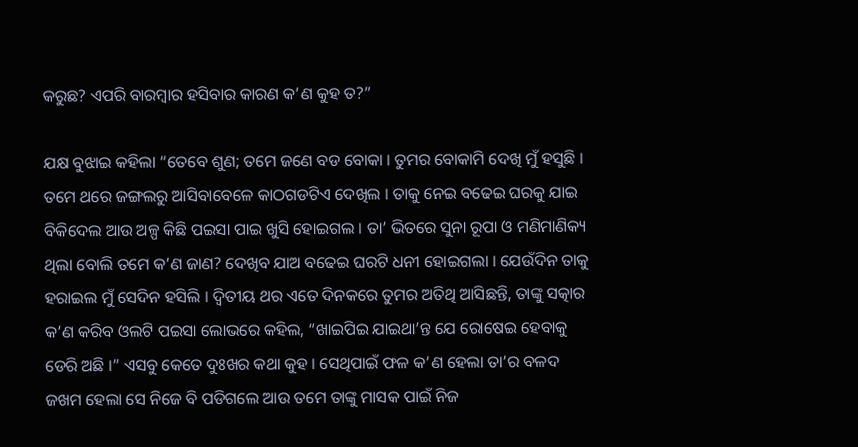କରୁଛ? ଏପରି ବାରମ୍ବାର ହସିବାର କାରଣ କ’ଣ କୁହ ତ?”

ଯକ୍ଷ ବୁଝାଇ କହିଲା “ତେବେ ଶୁଣ; ତମେ ଜଣେ ବଡ ବୋକା । ତୁମର ବୋକାମି ଦେଖି ମୁଁ ହସୁଛି । ତମେ ଥରେ ଜଙ୍ଗଲରୁ ଆସିବାବେଳେ କାଠଗଡଟିଏ ଦେଖିଲ । ତାକୁ ନେଇ ବଢେଇ ଘରକୁ ଯାଇ ବିକିଦେଲ ଆଉ ଅଳ୍ପ କିଛି ପଇସା ପାଇ ଖୁସି ହୋଇଗଲ । ତା’ ଭିତରେ ସୁନା ରୂପା ଓ ମଣିମାଣିକ୍ୟ ଥିଲା ବୋଲି ତମେ କ’ଣ ଜାଣ? ଦେଖିବ ଯାଅ ବଢେଇ ଘରଟି ଧନୀ ହୋଇଗଲା । ଯେଉଁଦିନ ତାକୁ ହରାଇଲ ମୁଁ ସେଦିନ ହସିଲି । ଦ୍ୱିତୀୟ ଥର ଏତେ ଦିନକରେ ତୁମର ଅତିଥି ଆସିଛନ୍ତି, ତାଙ୍କୁ ସତ୍କାର କ’ଣ କରିବ ଓଲଟି ପଇସା ଲୋଭରେ କହିଲ, “ଖାଇପିଇ ଯାଇଥା’ନ୍ତ ଯେ ରୋଷେଇ ହେବାକୁ ଡେରି ଅଛି ।” ଏସବୁ କେତେ ଦୁଃଖର କଥା କୁହ । ସେଥିପାଇଁ ଫଳ କ’ଣ ହେଲା ତା’ର ବଳଦ ଜଖମ ହେଲା ସେ ନିଜେ ବି ପଡିଗଲେ ଆଉ ତମେ ତାଙ୍କୁ ମାସକ ପାଇଁ ନିଜ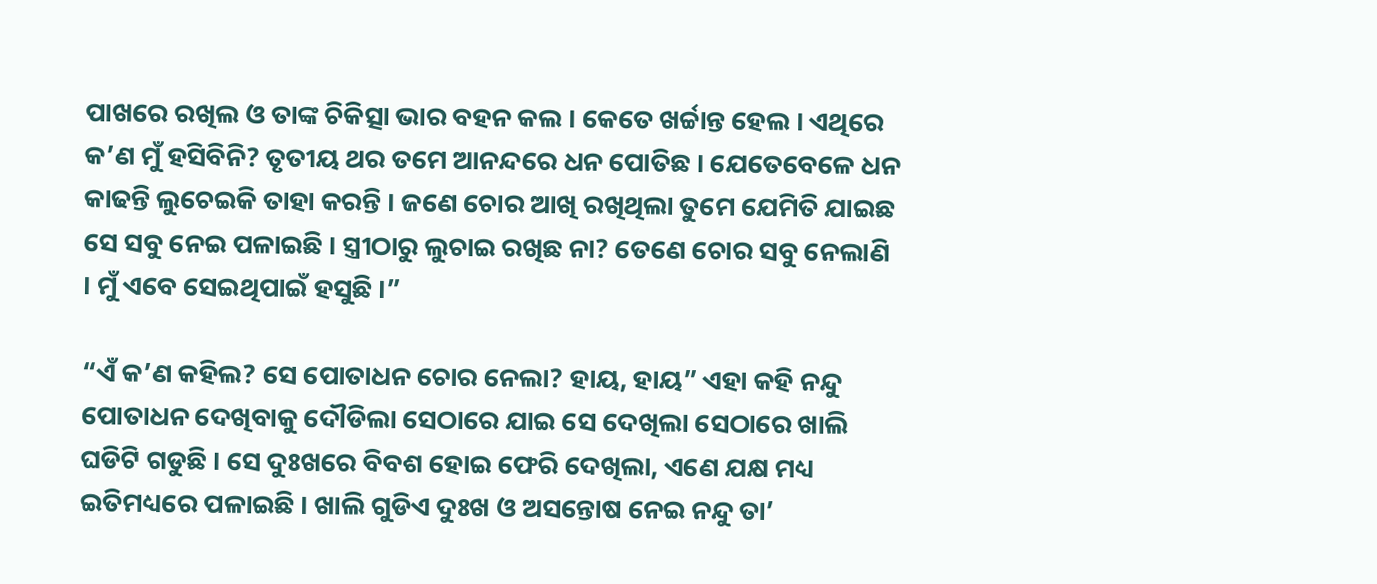ପାଖରେ ରଖିଲ ଓ ତାଙ୍କ ଚିକିତ୍ସା ଭାର ବହନ କଲ । କେତେ ଖର୍ଚ୍ଚାନ୍ତ ହେଲ । ଏଥିରେ କ’ଣ ମୁଁ ହସିବିନି? ତୃତୀୟ ଥର ତମେ ଆନନ୍ଦରେ ଧନ ପୋତିଛ । ଯେତେବେଳେ ଧନ କାଢନ୍ତି ଲୁଚେଇକି ତାହା କରନ୍ତି । ଜଣେ ଚୋର ଆଖି ରଖିଥିଲା ତୁମେ ଯେମିତି ଯାଇଛ ସେ ସବୁ ନେଇ ପଳାଇଛି । ସ୍ତ୍ରୀଠାରୁ ଲୁଚାଇ ରଖିଛ ନା? ତେଣେ ଚୋର ସବୁ ନେଲାଣି । ମୁଁ ଏବେ ସେଇଥିପାଇଁ ହସୁଛି ।”

“ଏଁ କ’ଣ କହିଲ? ସେ ପୋତାଧନ ଚୋର ନେଲା? ହାୟ, ହାୟ” ଏହା କହି ନନ୍ଦୁ ପୋତାଧନ ଦେଖିବାକୁ ଦୌଡିଲା ସେଠାରେ ଯାଇ ସେ ଦେଖିଲା ସେଠାରେ ଖାଲି ଘଡିଟି ଗଡୁଛି । ସେ ଦୁଃଖରେ ବିବଶ ହୋଇ ଫେରି ଦେଖିଲା, ଏଣେ ଯକ୍ଷ ମଧ୍ୟ ଇତିମଧ୍ୟରେ ପଳାଇଛି । ଖାଲି ଗୁଡିଏ ଦୁଃଖ ଓ ଅସନ୍ତୋଷ ନେଇ ନନ୍ଦୁ ତା’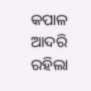କପାଳ ଆଦରି ରହିଲା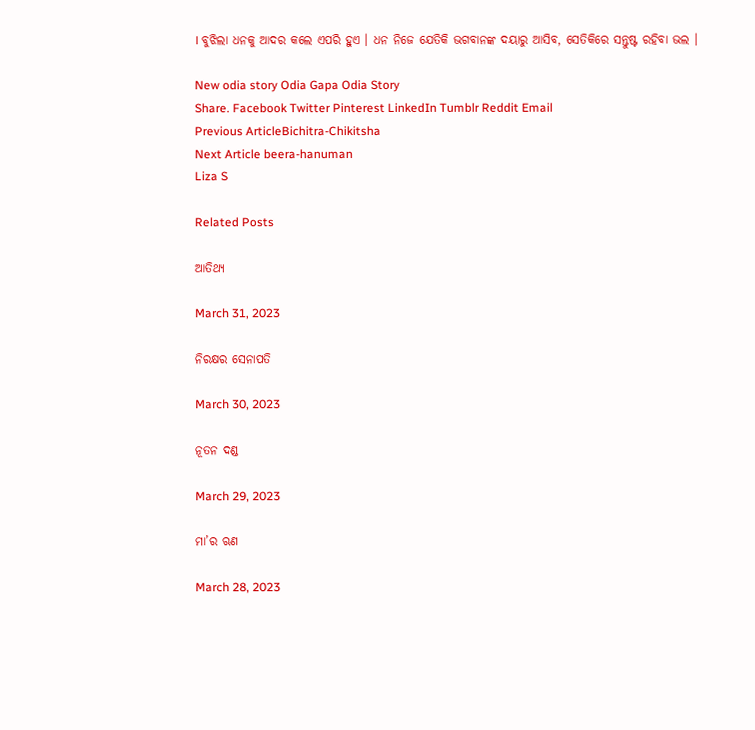। ବୁଝିଲା ଧନକୁ ଆଦର କଲେ ଏପରି ହୁଏ । ଧନ ନିଜେ ଯେତିକି ଭଗବାନଙ୍କ ଦୟାରୁ ଆସିବ, ସେତିକିରେ ସନ୍ତୁଷ୍ଟ ରହିବା ଭଲ ।

New odia story Odia Gapa Odia Story
Share. Facebook Twitter Pinterest LinkedIn Tumblr Reddit Email
Previous ArticleBichitra-Chikitsha
Next Article beera-hanuman
Liza S

Related Posts

ଆତିଥ୍ୟ

March 31, 2023

ନିରକ୍ଷର ସେନାପତି

March 30, 2023

ନୂତନ ଦଣ୍ଡ

March 29, 2023

ମା’ର ଋଣ

March 28, 2023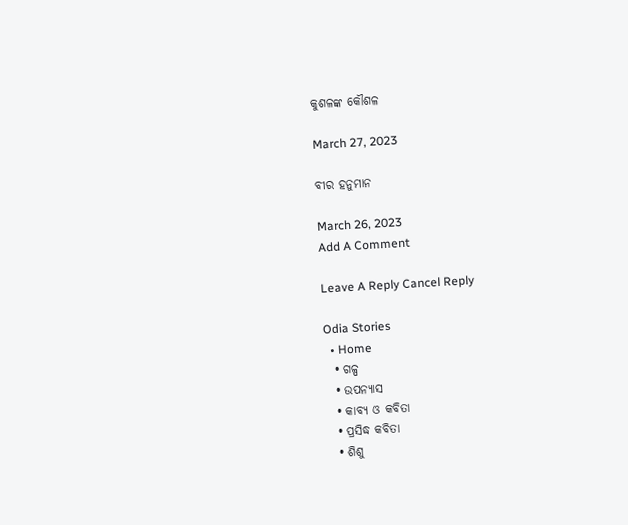କୁଶଳଙ୍କ କୌଶଳ

March 27, 2023

ବୀର ହନୁମାନ

March 26, 2023
Add A Comment

Leave A Reply Cancel Reply

Odia Stories
  • Home
  • ଗଳ୍ପ
  • ଉପନ୍ୟାସ
  • କାବ୍ୟ ଓ କବିତା
  • ପ୍ରସିଦ୍ଧ କବିତା
  • ଶିଶୁ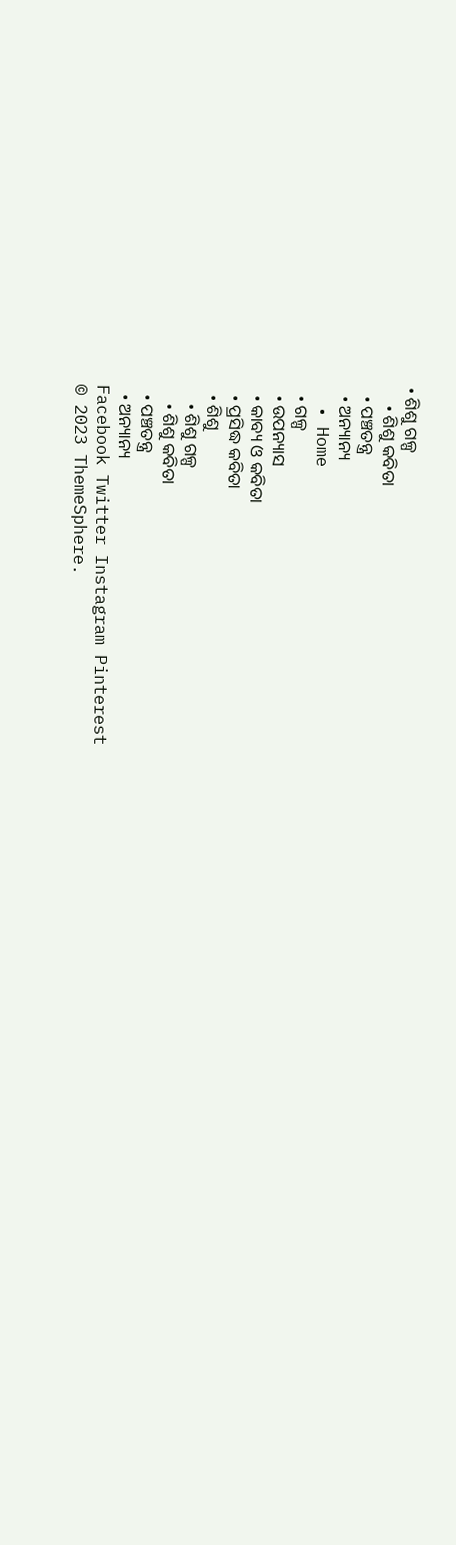• ଶିଶୁ ଗଳ୍ପ
    • ଶିଶୁ କବିତା
  • ପଞ୍ଚତନ୍ତ୍ର
  • ଅନ୍ୟାନ୍ୟ
  • Home
  • ଗଳ୍ପ
  • ଉପନ୍ୟାସ
  • କାବ୍ୟ ଓ କବିତା
  • ପ୍ରସିଦ୍ଧ କବିତା
  • ଶିଶୁ
    • ଶିଶୁ ଗଳ୍ପ
    • ଶିଶୁ କବିତା
  • ପଞ୍ଚତନ୍ତ୍ର
  • ଅନ୍ୟାନ୍ୟ
Facebook Twitter Instagram Pinterest
© 2023 ThemeSphere.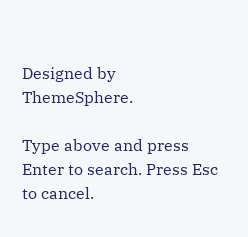Designed by ThemeSphere.

Type above and press Enter to search. Press Esc to cancel.